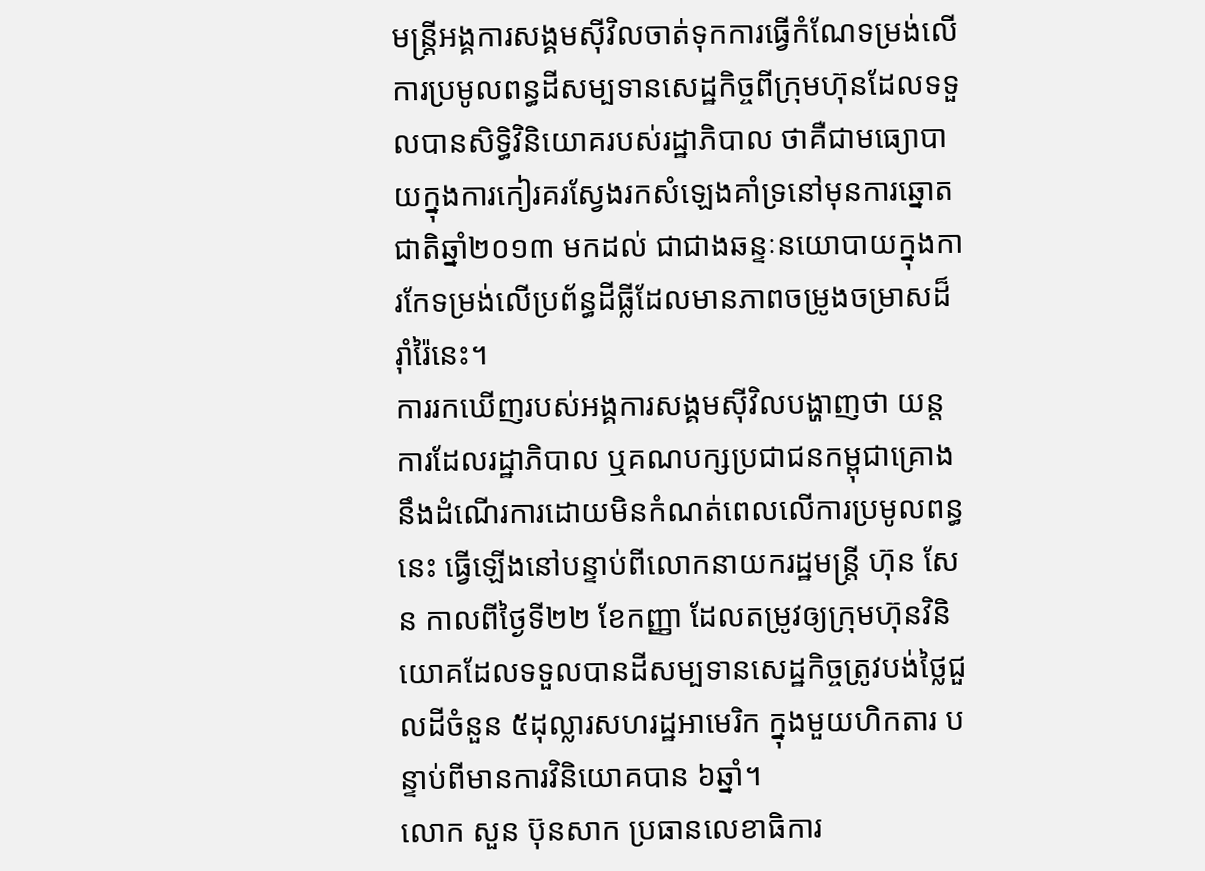មន្ត្រីអង្គការសង្គមស៊ីវិលចាត់ទុកការធ្វើកំណែទម្រង់លើការប្រមូលពន្ធដីសម្បទានសេដ្ឋកិច្ចពីក្រុមហ៊ុនដែលទទួលបានសិទ្ធិវិនិយោគរបស់រដ្ឋាភិបាល ថាគឺជាមធ្យោបាយក្នុងការកៀរគរស្វែងរកសំឡេងគាំទ្រនៅមុនការឆ្នោតជាតិឆ្នាំ២០១៣ មកដល់ ជាជាងឆន្ទៈនយោបាយក្នុងការកែទម្រង់លើប្រព័ន្ធដីធ្លីដែលមានភាពចម្រូងចម្រាសដ៏រ៉ាំរ៉ៃនេះ។
ការរកឃើញរបស់អង្គការសង្គមស៊ីវិលបង្ហាញថា យន្តការដែលរដ្ឋាភិបាល ឬគណបក្សប្រជាជនកម្ពុជាគ្រោងនឹងដំណើរការដោយមិនកំណត់ពេលលើការប្រមូលពន្ធនេះ ធ្វើឡើងនៅបន្ទាប់ពីលោកនាយករដ្ឋមន្ត្រី ហ៊ុន សែន កាលពីថ្ងៃទី២២ ខែកញ្ញា ដែលតម្រូវឲ្យក្រុមហ៊ុនវិនិយោគដែលទទួលបានដីសម្បទានសេដ្ឋកិច្ចត្រូវបង់ថ្លៃជួលដីចំនួន ៥ដុល្លារសហរដ្ឋអាមេរិក ក្នុងមួយហិកតារ បន្ទាប់ពីមានការវិនិយោគបាន ៦ឆ្នាំ។
លោក សួន ប៊ុនសាក ប្រធានលេខាធិការ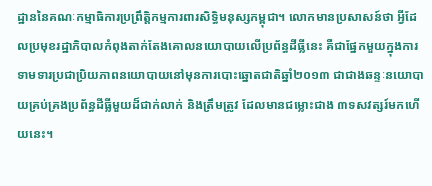ដ្ឋាននៃគណៈកម្មាធិការប្រព្រឹត្តិកម្មការពារសិទ្ធិមនុស្សកម្ពុជា។ លោកមានប្រសាសន៍ថា អ្វីដែលប្រមុខរដ្ឋាភិបាលកំពុងតាក់តែងគោលនយោបាយលើប្រព័ន្ធដីធ្លីនេះ គឺជាផ្នែកមួយក្នុងការទាមទារប្រជាប្រិយភាពនយោបាយនៅមុនការបោះឆ្នោតជាតិឆ្នាំ២០១៣ ជាជាងឆន្ទៈនយោបាយគ្រប់គ្រងប្រព័ន្ធដីធ្លីមួយដ៏ជាក់លាក់ និងត្រឹមត្រូវ ដែលមានជម្លោះជាង ៣ទសវត្សរ៍មកហើយនេះ។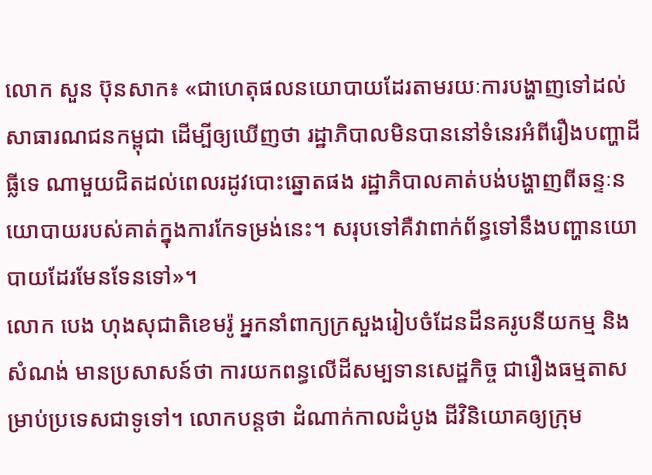លោក សួន ប៊ុនសាក៖ «ជាហេតុផលនយោបាយដែរតាមរយៈការបង្ហាញទៅដល់សាធារណជនកម្ពុជា ដើម្បីឲ្យឃើញថា រដ្ឋាភិបាលមិនបាននៅទំនេរអំពីរឿងបញ្ហាដីធ្លីទេ ណាមួយជិតដល់ពេលរដូវបោះឆ្នោតផង រដ្ឋាភិបាលគាត់បង់បង្ហាញពីឆន្ទៈនយោបាយរបស់គាត់ក្នុងការកែទម្រង់នេះ។ សរុបទៅគឺវាពាក់ព័ន្ធទៅនឹងបញ្ហានយោបាយដែរមែនទែនទៅ»។
លោក បេង ហុងសុជាតិខេមរ៉ូ អ្នកនាំពាក្យក្រសួងរៀបចំដែនដីនគរូបនីយកម្ម និងសំណង់ មានប្រសាសន៍ថា ការយកពន្ធលើដីសម្បទានសេដ្ឋកិច្ច ជារឿងធម្មតាសម្រាប់ប្រទេសជាទូទៅ។ លោកបន្តថា ដំណាក់កាលដំបូង ដីវិនិយោគឲ្យក្រុម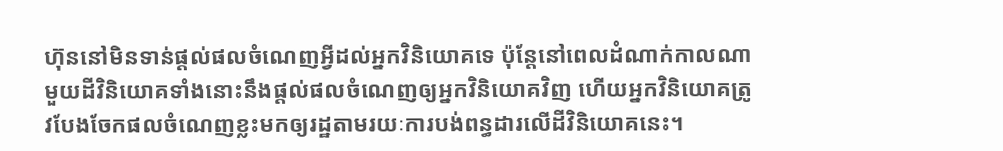ហ៊ុននៅមិនទាន់ផ្ដល់ផលចំណេញអ្វីដល់អ្នកវិនិយោគទេ ប៉ុន្តែនៅពេលដំណាក់កាលណាមួយដីវិនិយោគទាំងនោះនឹងផ្ដល់ផលចំណេញឲ្យអ្នកវិនិយោគវិញ ហើយអ្នកវិនិយោគត្រូវបែងចែកផលចំណេញខ្លះមកឲ្យរដ្ឋតាមរយៈការបង់ពន្ធដារលើដីវិនិយោគនេះ។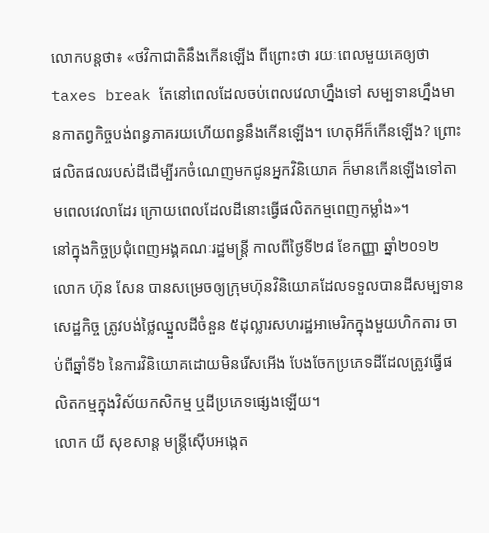លោកបន្តថា៖ «ថវិកាជាតិនឹងកើនឡើង ពីព្រោះថា រយៈពេលមួយគេឲ្យថា taxes break តែនៅពេលដែលចប់ពេលវេលាហ្នឹងទៅ សម្បទានហ្នឹងមានកាតព្វកិច្ចបង់ពន្ធភាគរយហើយពន្ធនឹងកើនឡើង។ ហេតុអីក៏កើនឡើង? ព្រោះផលិតផលរបស់ដីដើម្បីរកចំណេញមកជូនអ្នកវិនិយោគ ក៏មានកើនឡើងទៅតាមពេលវេលាដែរ ក្រោយពេលដែលដីនោះធ្វើផលិតកម្មពេញកម្លាំង»។
នៅក្នុងកិច្ចប្រជុំពេញអង្គគណៈរដ្ឋមន្ត្រី កាលពីថ្ងៃទី២៨ ខែកញ្ញា ឆ្នាំ២០១២ លោក ហ៊ុន សែន បានសម្រេចឲ្យក្រុមហ៊ុនវិនិយោគដែលទទួលបានដីសម្បទានសេដ្ឋកិច្ច ត្រូវបង់ថ្លៃឈ្នួលដីចំនួន ៥ដុល្លារសហរដ្ឋអាមេរិកក្នុងមួយហិកតារ ចាប់ពីឆ្នាំទី៦ នៃការវិនិយោគដោយមិនរើសអើង បែងចែកប្រភេទដីដែលត្រូវធ្វើផលិតកម្មក្នុងវិស័យកសិកម្ម ឬដីប្រភេទផ្សេងឡើយ។
លោក យី សុខសាន្ត មន្ត្រីស៊ើបអង្កេត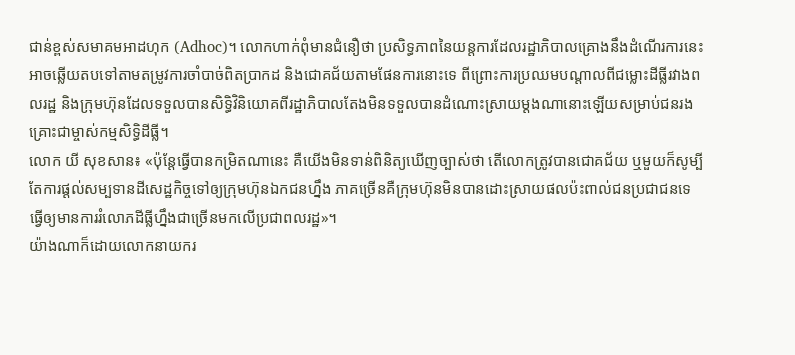ជាន់ខ្ពស់សមាគមអាដហុក (Adhoc)។ លោកហាក់ពុំមានជំនឿថា ប្រសិទ្ធភាពនៃយន្តការដែលរដ្ឋាភិបាលគ្រោងនឹងដំណើរការនេះអាចឆ្លើយតបទៅតាមតម្រូវការចាំបាច់ពិតប្រាកដ និងជោគជ័យតាមផែនការនោះទេ ពីព្រោះការប្រឈមបណ្ដាលពីជម្លោះដីធ្លីរវាងពលរដ្ឋ និងក្រុមហ៊ុនដែលទទួលបានសិទ្ធិវិនិយោគពីរដ្ឋាភិបាលតែងមិនទទួលបានដំណោះស្រាយម្ដងណានោះឡើយសម្រាប់ជនរងគ្រោះជាម្ចាស់កម្មសិទ្ធិដីធ្លី។
លោក យី សុខសាន៖ «ប៉ុន្តែធ្វើបានកម្រិតណានេះ គឺយើងមិនទាន់ពិនិត្យឃើញច្បាស់ថា តើលោកត្រូវបានជោគជ័យ ឬមួយក៏សូម្បីតែការផ្ដល់សម្បទានដីសេដ្ឋកិច្ចទៅឲ្យក្រុមហ៊ុនឯកជនហ្នឹង ភាគច្រើនគឺក្រុមហ៊ុនមិនបានដោះស្រាយផលប៉ះពាល់ជនប្រជាជនទេ ធ្វើឲ្យមានការរំលោភដីធ្លីហ្នឹងជាច្រើនមកលើប្រជាពលរដ្ឋ»។
យ៉ាងណាក៏ដោយលោកនាយករ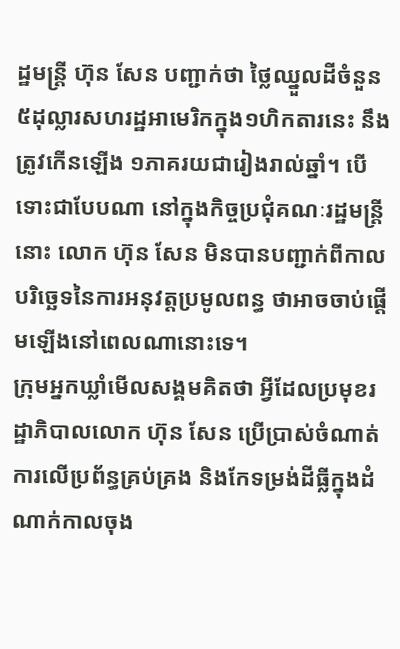ដ្ឋមន្ត្រី ហ៊ុន សែន បញ្ជាក់ថា ថ្លៃឈ្នួលដីចំនួន ៥ដុល្លារសហរដ្ឋអាមេរិកក្នុង១ហិកតារនេះ នឹងត្រូវកើនឡើង ១ភាគរយជារៀងរាល់ឆ្នាំ។ បើទោះជាបែបណា នៅក្នុងកិច្ចប្រជុំគណៈរដ្ឋមន្ត្រីនោះ លោក ហ៊ុន សែន មិនបានបញ្ជាក់ពីកាលបរិច្ឆេទនៃការអនុវត្តប្រមូលពន្ធ ថាអាចចាប់ផ្ដើមឡើងនៅពេលណានោះទេ។
ក្រុមអ្នកឃ្លាំមើលសង្គមគិតថា អ្វីដែលប្រមុខរដ្ឋាភិបាលលោក ហ៊ុន សែន ប្រើប្រាស់ចំណាត់ការលើប្រព័ន្ធគ្រប់គ្រង និងកែទម្រង់ដីធ្លីក្នុងដំណាក់កាលចុង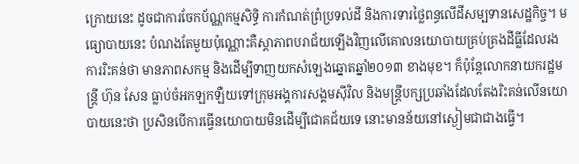ក្រោយនេះ ដូចជាការចែកប័ណ្ណកម្មសិទ្ធិ ការកំណត់ព្រំប្រទល់ដី និងការទារថ្លៃពន្ធលើដីសម្បទានសេដ្ឋកិច្ច។ មធ្យោបាយនេះ បំណងតែមួយប៉ុណ្ណោះគឺស្តាភាពបរាជ័យឡើងវិញលើគោលនយោបាយគ្រប់គ្រងដីធ្លីដែលរងការរិះគន់ថា មានភាពសកម្ម និងដើម្បីទាញយកសំឡេងឆ្នោតឆ្នាំ២០១៣ ខាងមុខ។ ក៏ប៉ុន្តែលោកនាយករដ្ឋមន្ត្រី ហ៊ុន សែន ធ្លាប់ចំអកឡកឡឺយទៅក្រុមអង្គការសង្គមស៊ីវិល និងមន្ត្រីបក្សប្រឆាំងដែលតែងរិះគន់លើនយោបាយនេះថា ប្រសិនបើការធ្វើនយោបាយមិនដើម្បីជោគជ័យទេ នោះមានន័យនៅស្ងៀមជាជាងធ្វើ។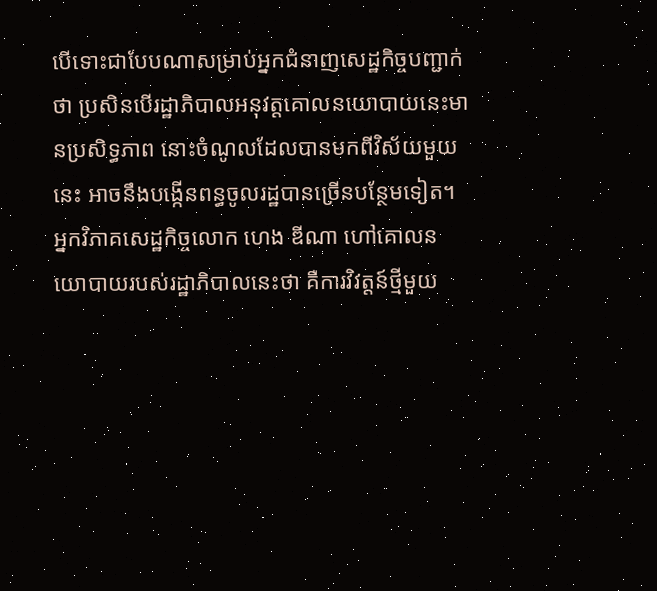បើទោះជាបែបណាសម្រាប់អ្នកជំនាញសេដ្ឋកិច្ចបញ្ជាក់ថា ប្រសិនបើរដ្ឋាភិបាលអនុវត្តគោលនយោបាយនេះមានប្រសិទ្ធភាព នោះចំណូលដែលបានមកពីវិស័យមួយនេះ អាចនឹងបង្កើនពន្ធចូលរដ្ឋបានច្រើនបន្ថែមទៀត។
អ្នកវិភាគសេដ្ឋកិច្ចលោក ហេង ឌីណា ហៅគោលនយោបាយរបស់រដ្ឋាភិបាលនេះថា គឺការវិវត្តន៍ថ្មីមួយ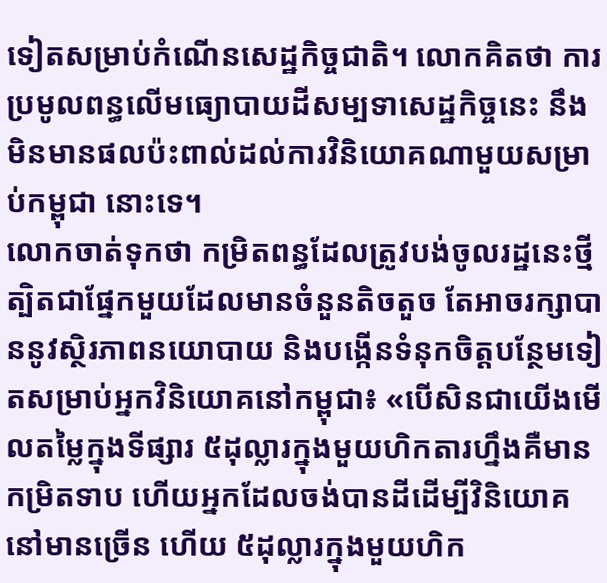ទៀតសម្រាប់កំណើនសេដ្ឋកិច្ចជាតិ។ លោកគិតថា ការប្រមូលពន្ធលើមធ្យោបាយដីសម្បទាសេដ្ឋកិច្ចនេះ នឹងមិនមានផលប៉ះពាល់ដល់ការវិនិយោគណាមួយសម្រាប់កម្ពុជា នោះទេ។
លោកចាត់ទុកថា កម្រិតពន្ធដែលត្រូវបង់ចូលរដ្ឋនេះថ្មីត្បិតជាផ្នែកមួយដែលមានចំនួនតិចតួច តែអាចរក្សាបាននូវស្ថិរភាពនយោបាយ និងបង្កើនទំនុកចិត្តបន្ថែមទៀតសម្រាប់អ្នកវិនិយោគនៅកម្ពុជា៖ «បើសិនជាយើងមើលតម្លៃក្នុងទីផ្សារ ៥ដុល្លារក្នុងមួយហិកតារហ្នឹងគឺមានកម្រិតទាប ហើយអ្នកដែលចង់បានដីដើម្បីវិនិយោគនៅមានច្រើន ហើយ ៥ដុល្លារក្នុងមួយហិក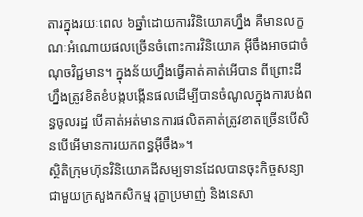តារក្នុងរយៈពេល ៦ឆ្នាំដោយការវិនិយោគហ្នឹង គឺមានលក្ខណៈអំណោយផលច្រើនចំពោះការវិនិយោគ អ៊ីចឹងអាចជាចំណុចវិជ្ជមាន។ ក្នុងន័យហ្នឹងធ្វើគាត់គាត់អើបាន ពីព្រោះដីហ្នឹងត្រូវខិតខំបង្កបង្កើនផលដើម្បីបានចំណូលក្នុងការបង់ពន្ធចូលរដ្ឋ បើគាត់អត់មានការផលិតគាត់ត្រូវខាតច្រើនបើសិនបើអើមានការយកពន្ធអ៊ីចឹង»។
ស្ថិតិក្រុមហ៊ុនវិនិយោគដីសម្បទានដែលបានចុះកិច្ចសន្យាជាមួយក្រសួងកសិកម្ម រុក្ខាប្រមាញ់ និងនេសា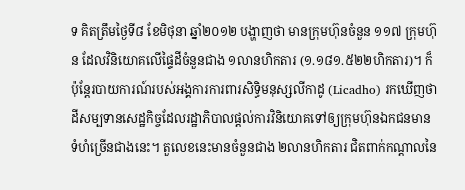ទ គិតត្រឹមថ្ងៃទី៨ ខែមិថុនា ឆ្នាំ២០១២ បង្ហាញថា មានក្រុមហ៊ុនចំនួន ១១៧ ក្រុមហ៊ុន ដែលវិនិយោគលើផ្ទៃដីចំនួនជាង ១លានហិកតារ (១.១៨១.៥២២ហិកតារ)។ ក៏ប៉ុន្តែរបាយការណ៍របស់អង្គការការពារសិទ្ធិមនុស្សលីកាដូ (Licadho) រកឃើញថា ដីសម្បទានសេដ្ឋកិច្ចដែលរដ្ឋាភិបាលផ្ដល់ការវិនិយោគទៅឲ្យក្រុមហ៊ុនឯកជនមានទំហំច្រើនជាងនេះ។ តួលេខនេះមានចំនួនជាង ២លានហិកតារ ជិតពាក់កណ្ដាលនៃ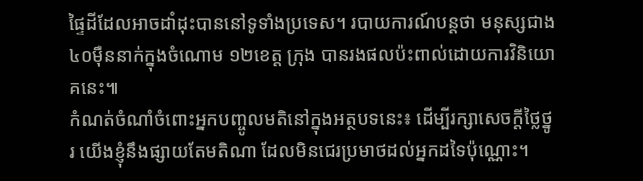ផ្ទៃដីដែលអាចដាំដុះបាននៅទូទាំងប្រទេស។ របាយការណ៍បន្តថា មនុស្សជាង ៤០ម៉ឺននាក់ក្នុងចំណោម ១២ខេត្ត ក្រុង បានរងផលប៉ះពាល់ដោយការវិនិយោគនេះ៕
កំណត់ចំណាំចំពោះអ្នកបញ្ចូលមតិនៅក្នុងអត្ថបទនេះ៖ ដើម្បីរក្សាសេចក្ដីថ្លៃថ្នូរ យើងខ្ញុំនឹងផ្សាយតែមតិណា ដែលមិនជេរប្រមាថដល់អ្នកដទៃប៉ុណ្ណោះ។